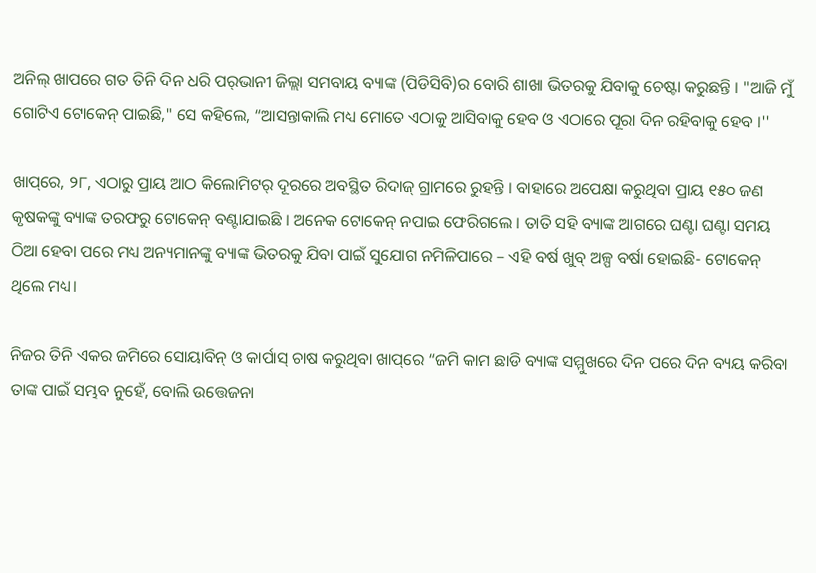ଅନିଲ୍‌ ଖାପରେ ଗତ ତିନି ଦିନ ଧରି ପର୍‌ଭାନୀ ଜିଲ୍ଲା ସମବାୟ ବ୍ୟାଙ୍କ (ପିଡିସିବି)ର ବୋରି ଶାଖା ଭିତରକୁ ଯିବାକୁ ଚେଷ୍ଟା କରୁଛନ୍ତି । "ଆଜି ମୁଁ ଗୋଟିଏ ଟୋକେନ୍‌ ପାଇଛି," ସେ କହିଲେ, “ଆସନ୍ତାକାଲି ମଧ୍ୟ ମୋତେ ଏଠାକୁ ଆସିବାକୁ ହେବ ଓ ଏଠାରେ ପୂରା ଦିନ ରହିବାକୁ ହେବ ।''

ଖାପ୍‌ରେ, ୨୮, ଏଠାରୁ ପ୍ରାୟ ଆଠ କିଲୋମିଟର୍‌ ଦୂରରେ ଅବସ୍ଥିତ ରିଦାଜ୍‌ ଗ୍ରାମରେ ରୁହନ୍ତି । ବାହାରେ ଅପେକ୍ଷା କରୁଥିବା ପ୍ରାୟ ୧୫୦ ଜଣ କୃଷକଙ୍କୁ ବ୍ୟାଙ୍କ ତରଫରୁ ଟୋକେନ୍‌ ବଣ୍ଟାଯାଇଛି । ଅନେକ ଟୋକେନ୍‌ ନପାଇ ଫେରିଗଲେ । ତାତି ସହି ବ୍ୟାଙ୍କ ଆଗରେ ଘଣ୍ଟା ଘଣ୍ଟା ସମୟ ଠିଆ ହେବା ପରେ ମଧ୍ୟ ଅନ୍ୟମାନଙ୍କୁ ବ୍ୟାଙ୍କ ଭିତରକୁ ଯିବା ପାଇଁ ସୁଯୋଗ ନମିଳିପାରେ – ଏହି ବର୍ଷ ଖୁବ୍‌ ଅଳ୍ପ ବର୍ଷା ହୋଇଛି- ଟୋକେନ୍‌ ଥିଲେ ମଧ୍ୟ।

ନିଜର ତିନି ଏକର ଜମିରେ ସୋୟାବିନ୍‌ ଓ କାର୍ପାସ୍‌ ଚାଷ କରୁଥିବା ଖାପ୍‌ରେ “ଜମି କାମ ଛାଡି ବ୍ୟାଙ୍କ ସମ୍ମୁଖରେ ଦିନ ପରେ ଦିନ ବ୍ୟୟ କରିବା ତାଙ୍କ ପାଇଁ ସମ୍ଭବ ନୁହେଁ, ବୋଲି ଉତ୍ତେଜନା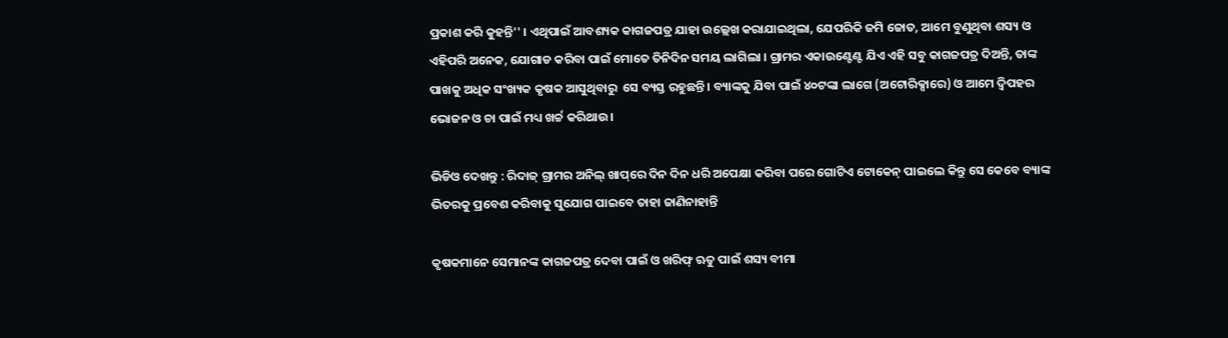ପ୍ରକାଶ କରି କୁହନ୍ତି'' । ଏଥିପାଇଁ ଆବଶ୍ୟକ କାଗଜପତ୍ର ଯାହା ଉଲ୍ଲେଖ କରାଯାଇଥିଲା, ଯେପରିକି ଜମି ଜୋତ, ଆମେ ବୁଣୁଥିବା ଶସ୍ୟ ଓ ଏହିପରି ଅନେକ, ଯୋଗାଡ କରିବା ପାଇଁ ମୋତେ ତିନିଦିନ ସମୟ ଲାଗିଲା । ଗ୍ରାମର ଏକାଉଣ୍ଟେଣ୍ଟ ଯିଏ ଏହି ସବୁ କାଗଜପତ୍ର ଦିଅନ୍ତି, ତାଙ୍କ ପାଖକୁ ଅଧିକ ସଂଖ୍ୟକ କୃଷକ ଆସୁଥିବାରୁ  ସେ ବ୍ୟସ୍ତ ରହୁଛନ୍ତି । ବ୍ୟାଙ୍କକୁ ଯିବା ପାଇଁ ୪୦ଟଙ୍କା ଲାଗେ (ଅଟୋରିକ୍ସାରେ) ଓ ଆମେ ଦ୍ୱିପହର ଭୋଜନ ଓ ଚା ପାଇଁ ମଧ୍ୟ ଖର୍ଚ୍ଚ କରିଥାଉ ।

ଭିଡିଓ ଦେଖନ୍ତୁ : ରିଦାଜ୍‌ ଗ୍ରାମର ଅନିଲ୍‌ ଖାପ୍‌ରେ ଦିନ ଦିନ ଧରି ଅପେକ୍ଷା କରିବା ପରେ ଗୋଟିଏ ଟୋକେନ୍‌ ପାଇଲେ କିନ୍ତୁ ସେ କେବେ ବ୍ୟାଙ୍କ ଭିତରକୁ ପ୍ରବେଶ କରିବାକୁ ସୁଯୋଗ ପାଇବେ ତାହା ଜାଣିନାହାନ୍ତି

କୃଷକମାନେ ସେମାନଙ୍କ କାଗଜପତ୍ର ଦେବା ପାଇଁ ଓ ଖରିଫ୍‌ ଋତୁ ପାଇଁ ଶସ୍ୟ ବୀମା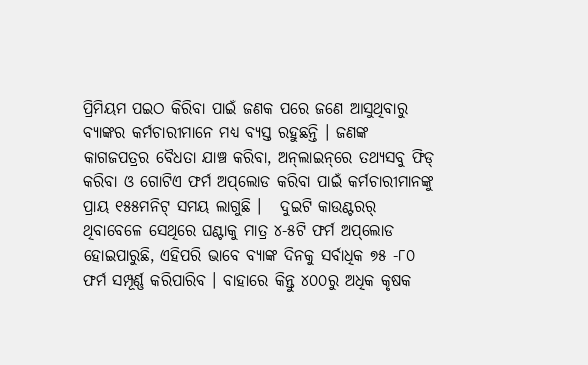ପ୍ରିମିୟମ ପଇଠ କିରିବା ପାଇଁ ଜଣକ ପରେ ଜଣେ ଆସୁଥିବାରୁ ବ୍ୟାଙ୍କର କର୍ମଚାରୀମାନେ ମଧ୍ୟ ବ୍ୟସ୍ତ ରହୁଛନ୍ତି । ଜଣଙ୍କ କାଗଜପତ୍ରର ବୈଧତା ଯାଞ୍ଚ କରିବା, ଅନ୍‌ଲାଇନ୍‌ରେ ତଥ୍ୟସବୁ ଫିଡ୍‌ କରିବା ଓ ଗୋଟିଏ ଫର୍ମ ଅପ୍‌ଲୋଡ କରିବା ପାଇଁ କର୍ମଚାରୀମାନଙ୍କୁ ପ୍ରାୟ ୧୫୫ମନିଟ୍‌ ସମୟ ଲାଗୁଛି ।   ଦୁଇଟି କାଉଣ୍ଟରର୍‌ ଥିବାବେଳେ ସେଥିରେ ଘଣ୍ଟାକୁ ମାତ୍ର ୪-୫ଟି ଫର୍ମ ଅପ୍‌ଲୋଡ ହୋଇପାରୁଛି, ଏହିପରି ଭାବେ ବ୍ୟାଙ୍କ ଦିନକୁ ସର୍ବାଧିକ ୭୫ -୮୦ ଫର୍ମ ସମ୍ପୂର୍ଣ୍ଣ କରିପାରିବ । ବାହାରେ କିନ୍ତୁ ୪୦୦ରୁ ଅଧିକ କୃଷକ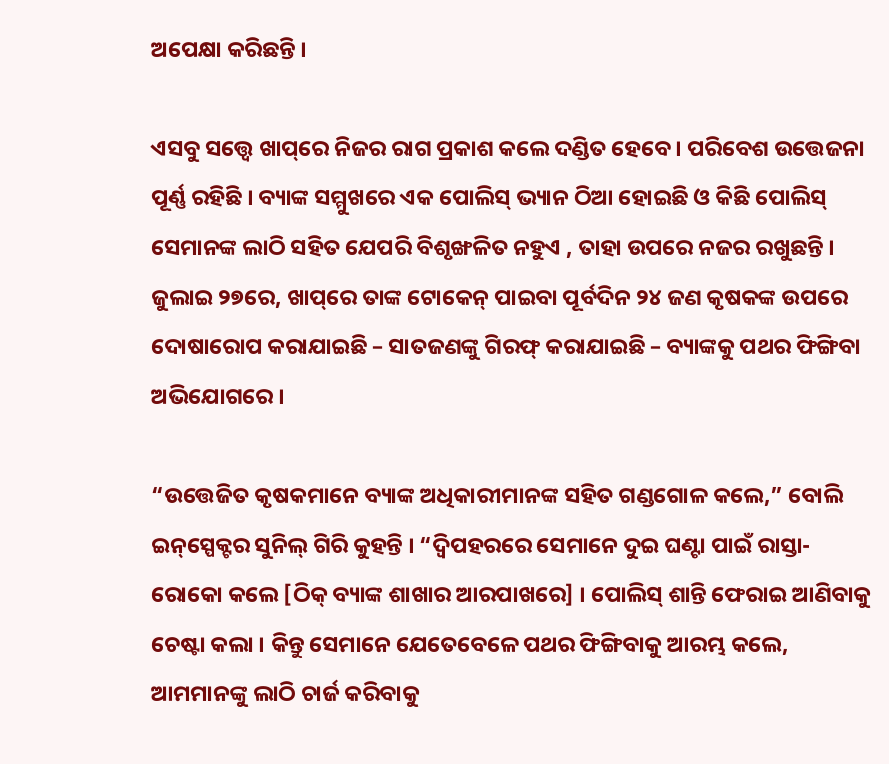ଅପେକ୍ଷା କରିଛନ୍ତି ।

ଏସବୁ ସତ୍ତ୍ୱେ ଖାପ୍‌ରେ ନିଜର ରାଗ ପ୍ରକାଶ କଲେ ଦଣ୍ଡିତ ହେବେ । ପରିବେଶ ଉତ୍ତେଜନା ପୂର୍ଣ୍ଣ ରହିଛି । ବ୍ୟାଙ୍କ ସମ୍ମୁଖରେ ଏକ ପୋଲିସ୍‌ ଭ୍ୟାନ ଠିଆ ହୋଇଛି ଓ କିଛି ପୋଲିସ୍‌ ସେମାନଙ୍କ ଲାଠି ସହିତ ଯେପରି ବିଶୃଙ୍ଖଳିତ ନହୁଏ , ତାହା ଉପରେ ନଜର ରଖୁଛନ୍ତି । ଜୁଲାଇ ୨୭ରେ, ଖାପ୍‌ରେ ତାଙ୍କ ଟୋକେନ୍‌ ପାଇବା ପୂର୍ବଦିନ ୨୪ ଜଣ କୃଷକଙ୍କ ଉପରେ ଦୋଷାରୋପ କରାଯାଇଛି – ସାତଜଣଙ୍କୁ ଗିରଫ୍‌ କରାଯାଇଛି – ବ୍ୟାଙ୍କକୁ ପଥର ଫିଙ୍ଗିବା ଅଭିଯୋଗରେ ।

“ଉତ୍ତେଜିତ କୃଷକମାନେ ବ୍ୟାଙ୍କ ଅଧିକାରୀମାନଙ୍କ ସହିତ ଗଣ୍ଡଗୋଳ କଲେ,” ବୋଲି ଇନ୍‌ସ୍ପେକ୍ଟର ସୁନିଲ୍‌ ଗିରି କୁହନ୍ତି । “ଦ୍ୱିପହରରେ ସେମାନେ ଦୁଇ ଘଣ୍ଟା ପାଇଁ ରାସ୍ତା-ରୋକୋ କଲେ [ଠିକ୍‌ ବ୍ୟାଙ୍କ ଶାଖାର ଆରପାଖରେ] । ପୋଲିସ୍‌ ଶାନ୍ତି ଫେରାଇ ଆଣିବାକୁ ଚେଷ୍ଟା କଲା । କିନ୍ତୁ ସେମାନେ ଯେତେବେଳେ ପଥର ଫିଙ୍ଗିବାକୁ ଆରମ୍ଭ କଲେ, ଆମମାନଙ୍କୁ ଲାଠି ଚାର୍ଜ କରିବାକୁ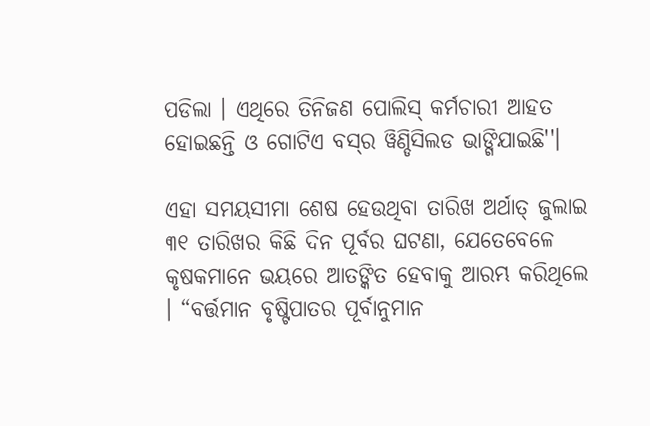ପଡିଲା । ଏଥିରେ ତିନିଜଣ ପୋଲିସ୍‌ କର୍ମଚାରୀ ଆହତ ହୋଇଛନ୍ତି ଓ ଗୋଟିଏ ବସ୍‌ର ୱିଣ୍ଡିସିଲଡ ଭାଙ୍ଗିଯାଇଛି''।

ଏହା ସମୟସୀମା ଶେଷ ହେଉଥିବା ତାରିଖ ଅର୍ଥାତ୍‌ ଜୁଲାଇ ୩୧ ତାରିଖର କିଛି ଦିନ ପୂର୍ବର ଘଟଣା, ଯେତେବେଳେ କୃଷକମାନେ ଭୟରେ ଆତଙ୍କିତ ହେବାକୁ ଆରମ୍ଭ କରିଥିଲେ । “ବର୍ତ୍ତମାନ ବୃଷ୍ଟିପାତର ପୂର୍ବାନୁମାନ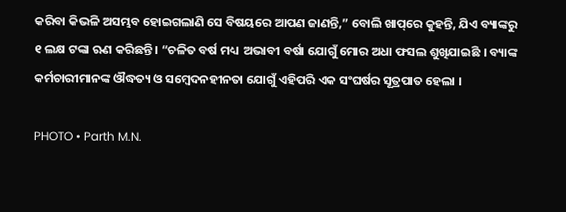କରିବା କିଭଳି ଅସମ୍ଭବ ହୋଇଗଲାଣି ସେ ବିଷୟରେ ଆପଣ ଜାଣନ୍ତି,” ବୋଲି ଖାପ୍‌ରେ କୁହନ୍ତି, ଯିଏ ବ୍ୟାଙ୍କରୁ ୧ ଲକ୍ଷ ଟଙ୍କା ଋଣ କରିଛନ୍ତି । “ଚଳିତ ବର୍ଷ ମଧ୍ୟ  ଅଭାବୀ ବର୍ଷା ଯୋଗୁଁ ମୋର ଅଧା ଫସଲ ଶୁଖିଯାଇଛି । ବ୍ୟାଙ୍କ କର୍ମଚାରୀମାନଙ୍କ ଔଦ୍ଧତ୍ୟ ଓ ସମ୍ବେଦନହୀନତା ଯୋଗୁଁ ଏହିପରି ଏକ ସଂଘର୍ଷର ସୂତ୍ରପାତ ହେଲା ।

PHOTO • Parth M.N.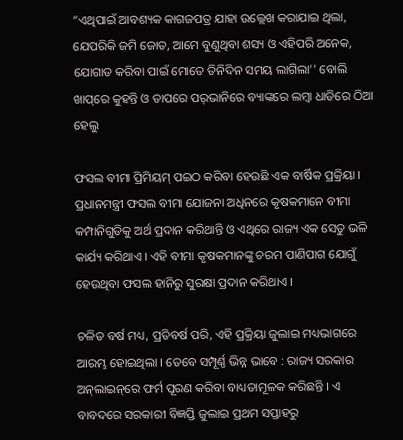“ଏଥିପାଇଁ ଆବଶ୍ୟକ କାଗଜପତ୍ର ଯାହା ଉଲ୍ଲେଖ କରାଯାଇ ଥିଲା, ଯେପରିକି ଜମି ଜୋତ, ଆମେ ବୁଣୁଥିବା ଶସ୍ୟ ଓ ଏହିପରି ଅନେକ, ଯୋଗାଡ କରିବା ପାଇଁ ମୋତେ ତିନିଦିନ ସମୟ ଲାଗିଲା'' ବୋଲି ଖାପ୍‌ରେ କୁହନ୍ତି ଓ ତାପରେ ପର୍‌ଭାନିରେ ବ୍ୟାଙ୍କରେ ଲମ୍ବା ଧାଡିରେ ଠିଆ ହେଲୁ

ଫସଲ ବୀମା ପ୍ରିମିୟମ୍‌ ପଇଠ କରିବା ହେଉଛି ଏକ ବାର୍ଷିକ ପ୍ରକ୍ରିୟା । ପ୍ରଧାନମନ୍ତ୍ରୀ ଫସଲ ବୀମା ଯୋଜନା ଅଧିନରେ କୃଷକମାନେ ବୀମା କମ୍ପାନିଗୁଡିକୁ ଅର୍ଥ ପ୍ରଦାନ କରିଥାନ୍ତି ଓ ଏଥିରେ ରାଜ୍ୟ ଏକ ସେତୁ ଭଳି କାର୍ଯ୍ୟ କରିଥାଏ । ଏହି ବୀମା କୃଷକମାନଙ୍କୁ ଚରମ ପାଣିପାଗ ଯୋଗୁଁ ହେଉଥିବା ଫସଲ ହାନିରୁ ସୁରକ୍ଷା ପ୍ରଦାନ କରିଥାଏ ।

ଚଳିତ ବର୍ଷ ମଧ୍ୟ, ପ୍ରତିବର୍ଷ ପରି, ଏହି ପ୍ରକ୍ରିୟା ଜୁଲାଇ ମଧ୍ୟଭାଗରେ ଆରମ୍ଭ ହୋଇଥିଲା । ତେବେ ସମ୍ପୂର୍ଣ୍ଣ ଭିନ୍ନ ଭାବେ : ରାଜ୍ୟ ସରକାର ଅନ୍‌ଲାଇନ୍‌ରେ ଫର୍ମ ପୂରଣ କରିବା ବାଧ୍ୟତାମୂଳକ କରିଛନ୍ତି । ଏ ବାବଦରେ ସରକାରୀ ବିଜ୍ଞପ୍ତି ଜୁଲାଇ ପ୍ରଥମ ସପ୍ତାହରୁ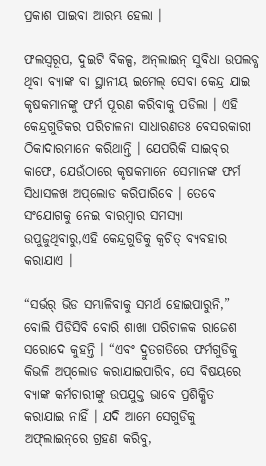ପ୍ରକାଶ ପାଇବା ଆରମ୍ଭ ହେଲା ।

ଫଲସ୍ୱରୂପ, ଦୁଇଟି ବିକଳ୍ପ, ଅନ୍‌ଲାଇନ୍‌ ସୁବିଧା ଉପଲବ୍ଧ ଥିବା ବ୍ୟାଙ୍କ ବା ସ୍ଥାନୀୟ ଇମେଲ୍‌ ସେବା କେନ୍ଦ୍ର ଯାଇ କୃଷକମାନଙ୍କୁ ଫର୍ମ ପୂରଣ କରିବାକୁ ପଡିଲା । ଏହି କେନ୍ଦ୍ରଗୁଡିକର ପରିଚାଳନା ସାଧାରଣତଃ ବେସରକାରୀ ଠିକାଦାରମାନେ କରିଥାନ୍ତି । ଯେପରିକି ସାଇବ୍‌ର କାଫେ, ଯେଉଁଠାରେ କୃଷକମାନେ ସେମାନଙ୍କ ଫର୍ମ ସିଧାସଳଖ ଅପ୍‌ଲୋଡ କରିପାରିବେ । ତେବେ ସଂଯୋଗକୁ ନେଇ ବାରମ୍ବାର ସମସ୍ୟା ଉପୁଜୁଥିବାରୁ,ଏହି କେନ୍ଦ୍ରଗୁଡିକୁ କ୍ୱଚିତ୍‌ ବ୍ୟବହାର କରାଯାଏ ।

“ସର୍ଭର୍‌ ଭିଡ ସମ୍ଭାଳିବାକୁ ସମର୍ଥ ହୋଇପାରୁନି,” ବୋଲି ପିଡିସିବି ବୋରି ଶାଖା ପରିଚାଳକ ରାଜେଶ ସରୋଦେ କୁହନ୍ତି । “ଏବଂ ଦ୍ରୁତଗତିରେ ଫର୍ମଗୁଡିକୁ କିଭଳି ଅପ୍‌ଲୋଡ କରାଯାଇପାରିବ, ସେ ବିଷୟରେ ବ୍ୟାଙ୍କ କର୍ମଚାରୀଙ୍କୁ ଉପଯୁକ୍ତ ଭାବେ ପ୍ରଶିକ୍ଷିତ କରାଯାଇ ନାହିଁ । ଯଦି ଆମେ ସେଗୁଡିକୁ ଅଫ୍‌ଲାଇନ୍‌ରେ ଗ୍ରହଣ କରିବୁ,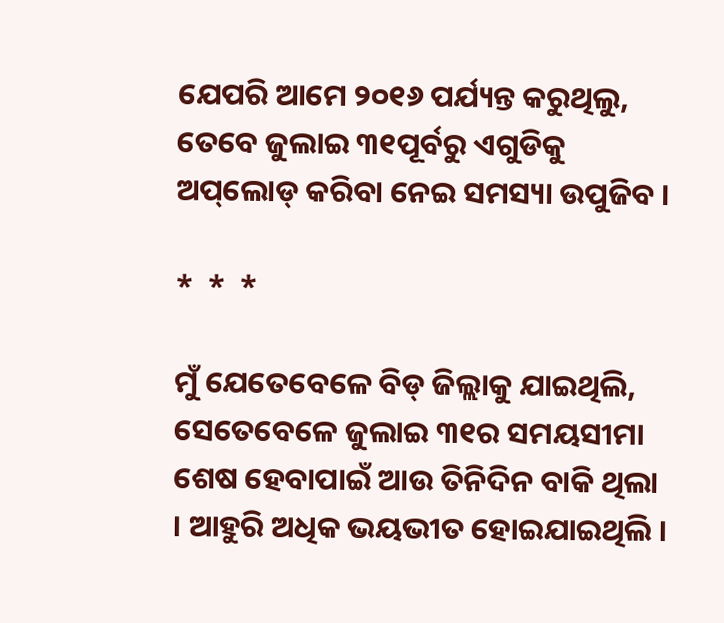ଯେପରି ଆମେ ୨୦୧୬ ପର୍ଯ୍ୟନ୍ତ କରୁଥିଲୁ, ତେବେ ଜୁଲାଇ ୩୧ପୂର୍ବରୁ ଏଗୁଡିକୁ ଅପ୍‌ଲୋଡ୍‌ କରିବା ନେଇ ସମସ୍ୟା ଉପୁଜିବ ।

*  *  *

ମୁଁ ଯେତେବେଳେ ବିଡ୍‌ ଜିଲ୍ଲାକୁ ଯାଇଥିଲି, ସେତେବେଳେ ଜୁଲାଇ ୩୧ର ସମୟସୀମା ଶେଷ ହେବାପାଇଁ ଆଉ ତିନିଦିନ ବାକି ଥିଲା । ଆହୁରି ଅଧିକ ଭୟଭୀତ ହୋଇଯାଇଥିଲି ।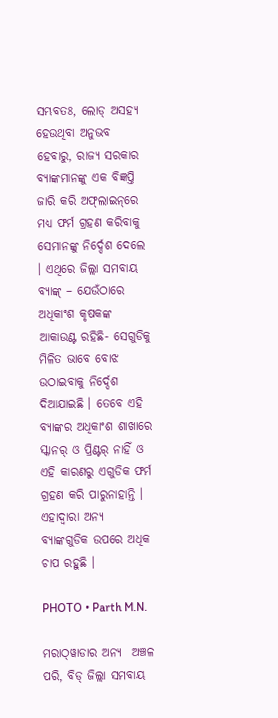ସମ୍ଭବତଃ, ଲୋଡ୍‌ ଅସହ୍ୟ ହେଉଥିବା ଅନୁଭବ ହେବାରୁ, ରାଜ୍ୟ ସରକାର ବ୍ୟାଙ୍କମାନଙ୍କୁ ଏକ ବିଜ୍ଞପ୍ତି ଜାରି କରି ଅଫ୍‌ଲାଇନ୍‌ରେ ମଧ୍ୟ ଫର୍ମ ଗ୍ରହଣ କରିବାକୁ ସେମାନଙ୍କୁ ନିର୍ଦ୍ଦେଶ ଦେଲେ । ଏଥିରେ ଜିଲ୍ଲା ସମବାୟ ବ୍ୟାଙ୍କ୍ – ଯେଉଁଠାରେ ଅଧିକାଂଶ କୃଷକଙ୍କ ଆକାଉଣ୍ଟ ରହିଛି- ସେଗୁଡିକୁ ମିଳିତ ଭାବେ ବୋଝ ଉଠାଇବାକୁ ନିର୍ଦ୍ଦେଶ ଦିଆଯାଇଛି । ତେବେ ଏହି ବ୍ୟାଙ୍କର ଅଧିକାଂଶ ଶାଖାରେ ସ୍କାନର୍‌ ଓ ପ୍ରିଣ୍ଟର୍‌ ନାହିଁ ଓ ଏହି କାରଣରୁ ଏଗୁଡିକ ଫର୍ମ ଗ୍ରହଣ କରି ପାରୁନାହାନ୍ତି । ଏହାଦ୍ୱାରା ଅନ୍ୟ ବ୍ୟାଙ୍କଗୁଡିକ ଉପରେ ଅଧିକ ଚାପ ରହୁଛି ।

PHOTO • Parth M.N.

ମରାଠ୍‌ୱାଡାର ଅନ୍ୟ  ଅଞ୍ଚଳ ପରି, ବିଡ୍‌ ଜିଲ୍ଲା ସମବାୟ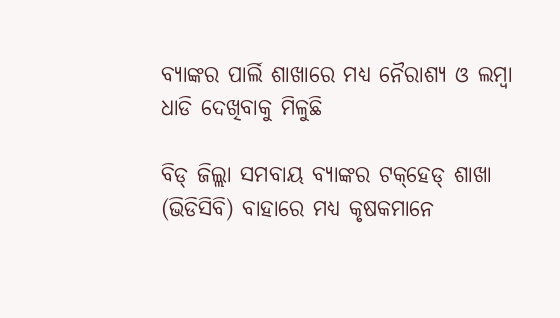ବ୍ୟାଙ୍କର ପାର୍ଲି ଶାଖାରେ ମଧ୍ୟ ନୈରାଶ୍ୟ ଓ ଲମ୍ବା ଧାଡି ଦେଖିବାକୁ ମିଳୁଛି

ବିଡ୍‌ ଜିଲ୍ଲା ସମବାୟ ବ୍ୟାଙ୍କର ଟକ୍‌ହେଡ୍‌ ଶାଖା (ଭିଡିସିବି) ବାହାରେ ମଧ୍ୟ କୃଷକମାନେ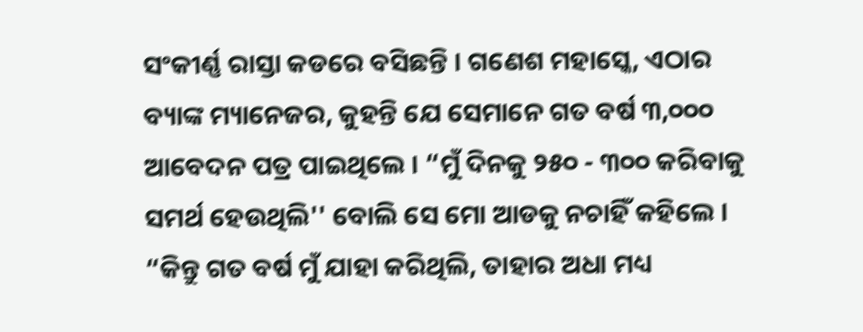ସଂକୀର୍ଣ୍ଣ ରାସ୍ତା କଡରେ ବସିଛନ୍ତି । ଗଣେଶ ମହାସ୍କେ, ଏଠାର ବ୍ୟାଙ୍କ ମ୍ୟାନେଜର, କୁହନ୍ତି ଯେ ସେମାନେ ଗତ ବର୍ଷ ୩,୦୦୦ ଆବେଦନ ପତ୍ର ପାଇଥିଲେ । “ମୁଁ ଦିନକୁ ୨୫୦ - ୩୦୦ କରିବାକୁ ସମର୍ଥ ହେଉଥିଲି'' ବୋଲି ସେ ମୋ ଆଡକୁ ନଚାହିଁ କହିଲେ । “କିନ୍ତୁ ଗତ ବର୍ଷ ମୁଁ ଯାହା କରିଥିଲି, ତାହାର ଅଧା ମଧ୍ୟ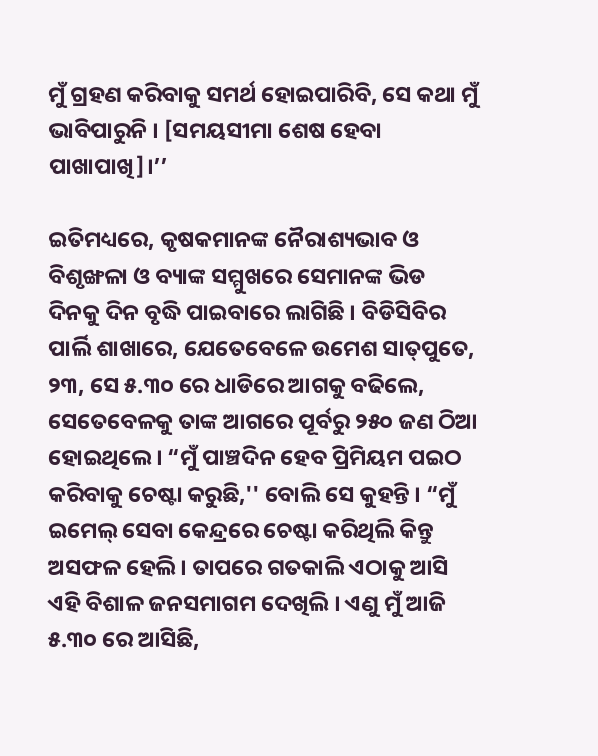ମୁଁ ଗ୍ରହଣ କରିବାକୁ ସମର୍ଥ ହୋଇପାରିବି, ସେ କଥା ମୁଁ ଭାବିପାରୁନି । [ସମୟସୀମା ଶେଷ ହେବା ପାଖାପାଖି]।’’

ଇତିମଧ୍ୟରେ, କୃଷକମାନଙ୍କ ନୈରାଶ୍ୟଭାବ ଓ ବିଶୃଙ୍ଖଳା ଓ ବ୍ୟାଙ୍କ ସମ୍ମୁଖରେ ସେମାନଙ୍କ ଭିଡ ଦିନକୁ ଦିନ ବୃଦ୍ଧି ପାଇବାରେ ଲାଗିଛି । ବିଡିସିବିର ପାର୍ଲି ଶାଖାରେ, ଯେତେବେଳେ ଉମେଶ ସାତ୍‌ପୁତେ, ୨୩, ସେ ୫.୩୦ ରେ ଧାଡିରେ ଆଗକୁ ବଢିଲେ, ସେତେବେଳକୁ ତାଙ୍କ ଆଗରେ ପୂର୍ବରୁ ୨୫୦ ଜଣ ଠିଆ ହୋଇଥିଲେ । “ମୁଁ ପାଞ୍ଚଦିନ ହେବ ପ୍ରିମିୟମ ପଇଠ କରିବାକୁ ଚେଷ୍ଟା କରୁଛି,'' ବୋଲି ସେ କୁହନ୍ତି । “ମୁଁ ଇମେଲ୍‌ ସେବା କେନ୍ଦ୍ରରେ ଚେଷ୍ଟା କରିଥିଲି କିନ୍ତୁ ଅସଫଳ ହେଲି । ତାପରେ ଗତକାଲି ଏଠାକୁ ଆସି ଏହି ବିଶାଳ ଜନସମାଗମ ଦେଖିଲି । ଏଣୁ ମୁଁ ଆଜି ୫.୩୦ ରେ ଆସିଛି,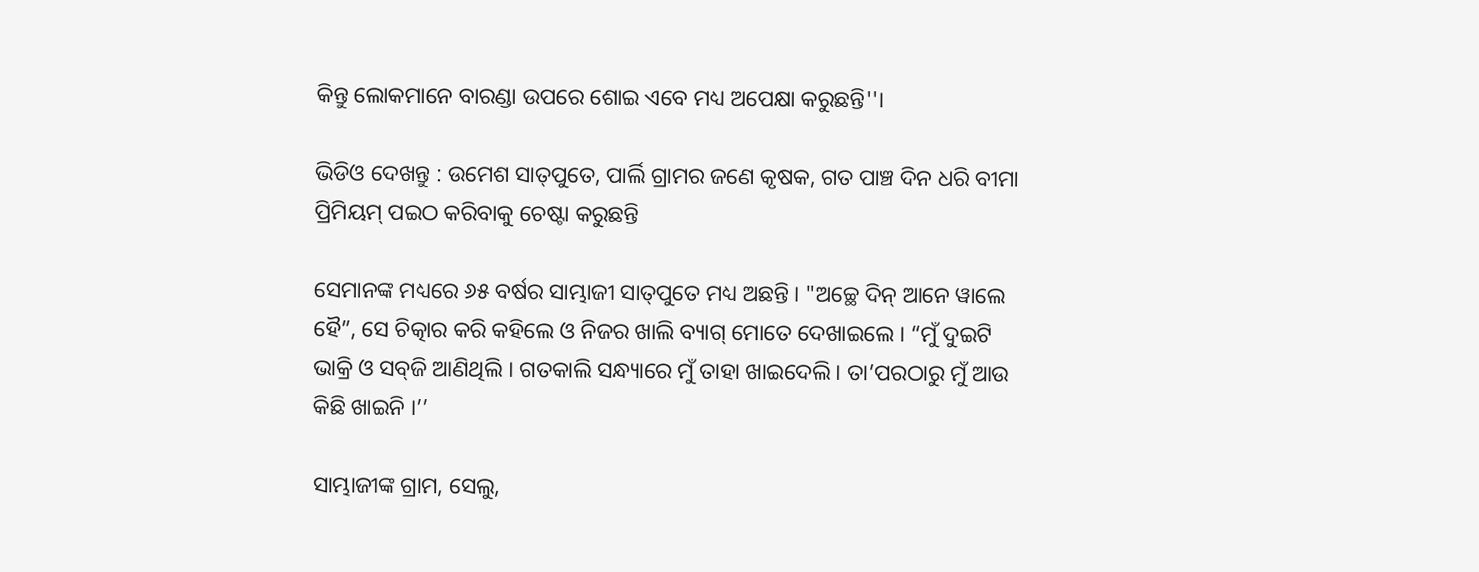କିନ୍ତୁ ଲୋକମାନେ ବାରଣ୍ଡା ଉପରେ ଶୋଇ ଏବେ ମଧ୍ୟ ଅପେକ୍ଷା କରୁଛନ୍ତି''।

ଭିଡିଓ ଦେଖନ୍ତୁ : ଉମେଶ ସାତ୍‌ପୁତେ, ପାର୍ଲି ଗ୍ରାମର ଜଣେ କୃଷକ, ଗତ ପାଞ୍ଚ ଦିନ ଧରି ବୀମା ପ୍ରିମିୟମ୍‌ ପଇଠ କରିବାକୁ ଚେଷ୍ଟା କରୁଛନ୍ତି

ସେମାନଙ୍କ ମଧ୍ୟରେ ୬୫ ବର୍ଷର ସାମ୍ଭାଜୀ ସାତ୍‌ପୁତେ ମଧ୍ୟ ଅଛନ୍ତି । "ଅଚ୍ଛେ ଦିନ୍‌ ଆନେ ୱାଲେ ହୈ”, ସେ ଚିତ୍କାର କରି କହିଲେ ଓ ନିଜର ଖାଲି ବ୍ୟାଗ୍‌ ମୋତେ ଦେଖାଇଲେ । “ମୁଁ ଦୁଇଟି ଭାକ୍ରି ଓ ସବ୍‌ଜି ଆଣିଥିଲି । ଗତକାଲି ସନ୍ଧ୍ୟାରେ ମୁଁ ତାହା ଖାଇଦେଲି। ତା’ପରଠାରୁ ମୁଁ ଆଉ କିଛି ଖାଇନି ।’’

ସାମ୍ଭାଜୀଙ୍କ ଗ୍ରାମ, ସେଲୁ,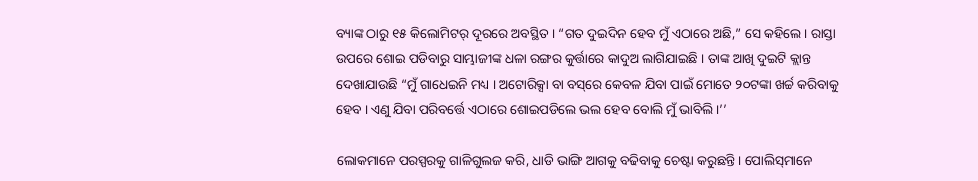ବ୍ୟାଙ୍କ ଠାରୁ ୧୫ କିଲୋମିଟର୍‌ ଦୂରରେ ଅବସ୍ଥିତ । “ଗତ ଦୁଇଦିନ ହେବ ମୁଁ ଏଠାରେ ଅଛି,” ସେ କହିଲେ । ରାସ୍ତା ଉପରେ ଶୋଇ ପଡିବାରୁ ସାମ୍ଭାଜୀଙ୍କ ଧଳା ରଙ୍ଗର କୁର୍ତ୍ତାରେ କାଦୁଅ ଲାଗିଯାଇଛି । ତାଙ୍କ ଆଖି ଦୁଇଟି କ୍ଲାନ୍ତ ଦେଖାଯାଉଛି “ମୁଁ ଗାଧେଇନି ମଧ୍ୟ । ଅଟୋରିକ୍ସା ବା ବସ୍‌ରେ କେବଳ ଯିବା ପାଇଁ ମୋତେ ୨୦ଟଙ୍କା ଖର୍ଚ୍ଚ କରିବାକୁ ହେବ । ଏଣୁ ଯିବା ପରିବର୍ତ୍ତେ ଏଠାରେ ଶୋଇପଡିଲେ ଭଲ ହେବ ବୋଲି ମୁଁ ଭାବିଲି ।’’

ଲୋକମାନେ ପରସ୍ପରକୁ ଗାଳିଗୁଲଜ କରି, ଧାଡି ଭାଙ୍ଗି ଆଗକୁ ବଢିବାକୁ ଚେଷ୍ଟା କରୁଛନ୍ତି । ପୋଲିସ୍‌ମାନେ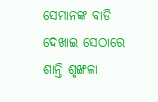ସେମାନଙ୍କ ବାଡି ଦେଖାଇ ସେଠାରେ ଶାନ୍ତି ଶୃଙ୍ଖଳା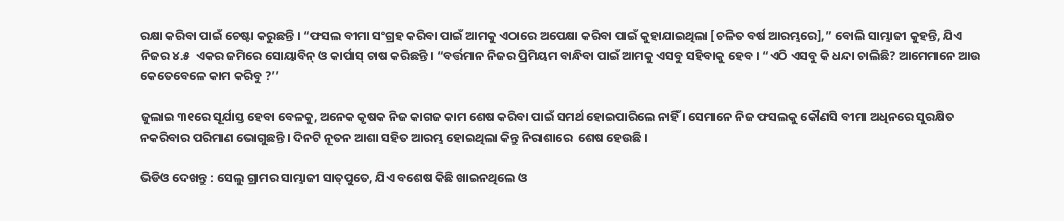ରକ୍ଷା କରିବା ପାଇଁ ଚେଷ୍ଟା କରୁଛନ୍ତି । “ଫସଲ ବୀମା ସଂଗ୍ରହ କରିବା ପାଇଁ ଆମକୁ ଏଠାରେ ଅପେକ୍ଷା କରିବା ପାଇଁ କୁହାଯାଇଥିଲା [ଚଳିତ ବର୍ଷ ଆରମ୍ଭରେ],” ବୋଲି ସାମ୍ଭାଜୀ କୁହନ୍ତି, ଯିଏ ନିଜର ୪.୫  ଏକର ଜମିରେ ସୋୟାବିନ୍‌ ଓ କାର୍ପାସ୍‌ ଚାଷ କରିଛନ୍ତି । “ବର୍ତ୍ତମାନ ନିଜର ପ୍ରିମିୟମ ବାନ୍ଧିବା ପାଇଁ ଆମକୁ ଏସବୁ ସହିବାକୁ ହେବ । “ଏଠି ଏସବୁ କି ଧନ୍ଦା ଚାଲିଛି? ଆମେମାନେ ଆଉ କେତେବେଳେ କାମ କରିବୁ ?’’

ଜୁଲାଇ ୩୧ରେ ସୂର୍ଯାସ୍ତ ହେବା ବେଳକୁ, ଅନେକ କୃଷକ ନିଜ କାଗଜ କାମ ଶେଷ କରିବା ପାଇଁ ସମର୍ଥ ହୋଇପାରିଲେ ନାହିଁ । ସେମାନେ ନିଜ ଫସଲକୁ କୌଣସି ବୀମା ଅଧିନରେ ସୁରକ୍ଷିତ ନକରିବାର ପରିମାଣ ଭୋଗୁଛନ୍ତି । ଦିନଟି ନୂତନ ଆଶା ସହିତ ଆରମ୍ଭ ହୋଇଥିଲା କିନ୍ତୁ ନିରାଶାରେ  ଶେଷ ହେଉଛି ।

ଭିଡିଓ ଦେଖନ୍ତୁ : ସେଲୁ ଗ୍ରାମର ସାମ୍ଭାଜୀ ସାତ୍‌ପୁତେ, ଯିଏ ବଶେଷ କିଛି ଖାଇନଥିଲେ ଓ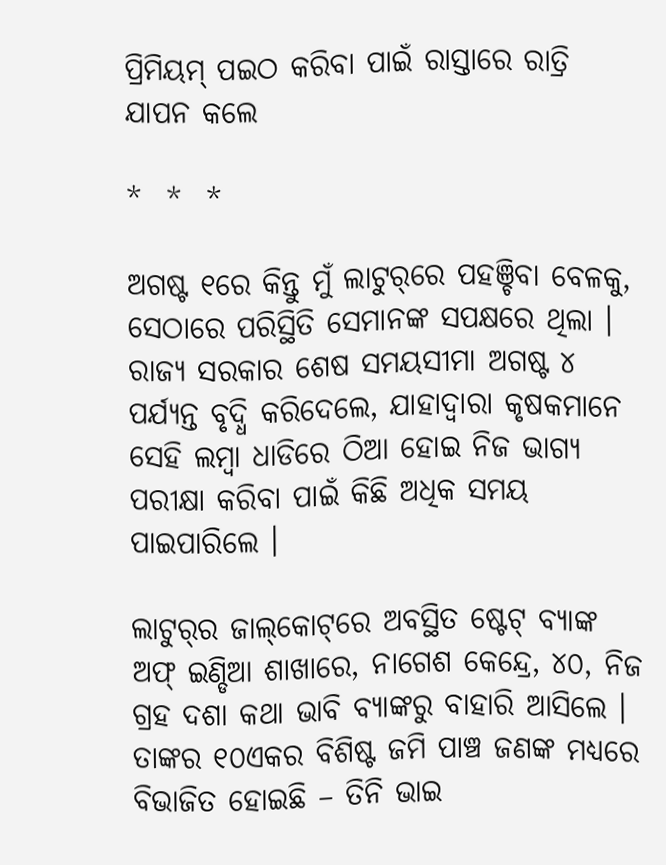ପ୍ରିମିୟମ୍‌ ପଇଠ କରିବା ପାଇଁ ରାସ୍ତାରେ ରାତ୍ରି ଯାପନ କଲେ

*  *  *

ଅଗଷ୍ଟ ୧ରେ କିନ୍ତୁ ମୁଁ ଲାଟୁର୍‌ରେ ପହଞ୍ଚିବା ବେଳକୁ, ସେଠାରେ ପରିସ୍ଥିତି ସେମାନଙ୍କ ସପକ୍ଷରେ ଥିଲା । ରାଜ୍ୟ ସରକାର ଶେଷ ସମୟସୀମା ଅଗଷ୍ଟ ୪ ପର୍ଯ୍ୟନ୍ତ ବୃଦ୍ଧି କରିଦେଲେ, ଯାହାଦ୍ୱାରା କୃଷକମାନେ ସେହି ଲମ୍ବା ଧାଡିରେ ଠିଆ ହୋଇ ନିଜ ଭାଗ୍ୟ ପରୀକ୍ଷା କରିବା ପାଇଁ କିଛି ଅଧିକ ସମୟ ପାଇପାରିଲେ ।

ଲାଟୁର୍‌ର ଜାଲ୍‌କୋଟ୍‌ରେ ଅବସ୍ଥିତ ଷ୍ଟେଟ୍‌ ବ୍ୟାଙ୍କ ଅଫ୍‌ ଇଣ୍ଡିଆ ଶାଖାରେ, ନାଗେଶ କେନ୍ଦ୍ରେ, ୪୦, ନିଜ ଗ୍ରହ ଦଶା କଥା ଭାବି ବ୍ୟାଙ୍କରୁ ବାହାରି ଆସିଲେ । ତାଙ୍କର ୧୦ଏକର ବିଶିଷ୍ଟ ଜମି ପାଞ୍ଚ ଜଣଙ୍କ ମଧ୍ୟରେ ବିଭାଜିତ ହୋଇଛି – ତିନି ଭାଇ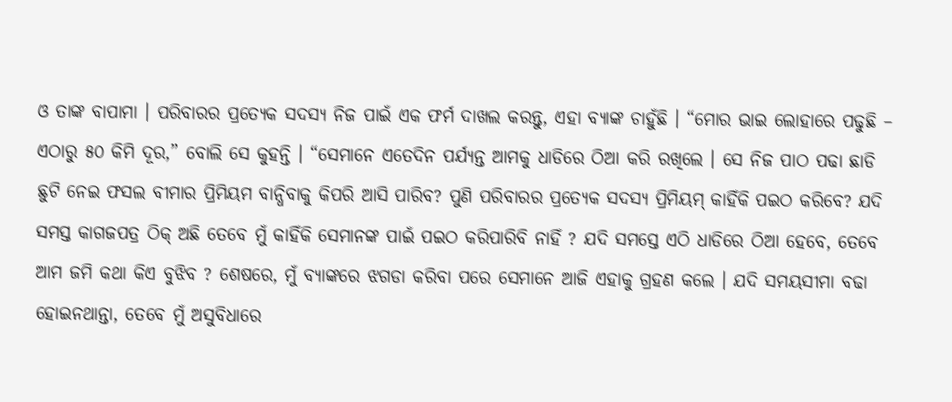ଓ ତାଙ୍କ ବାପାମା । ପରିବାରର ପ୍ରତ୍ୟେକ ସଦସ୍ୟ ନିଜ ପାଇଁ ଏକ ଫର୍ମ ଦାଖଲ କରନ୍ତୁ, ଏହା ବ୍ୟାଙ୍କ ଚାହୁଁଛି । “ମୋର ଭାଇ ଲୋହାରେ ପଢୁଛି – ଏଠାରୁ ୫୦ କିମି ଦୂର,” ବୋଲି ସେ କୁହନ୍ତି । “ସେମାନେ ଏତେଦିନ ପର୍ଯ୍ୟନ୍ତ ଆମକୁ ଧାଡିରେ ଠିଆ କରି ରଖିଲେ । ସେ ନିଜ ପାଠ ପଢା ଛାଡି ଛୁଟି ନେଇ ଫସଲ ବୀମାର ପ୍ରିମିୟମ ବାନ୍ଧିବାକୁ କିପରି ଆସି ପାରିବ? ପୁଣି ପରିବାରର ପ୍ରତ୍ୟେକ ସଦସ୍ୟ ପ୍ରିମିୟମ୍‌ କାହିଁକି ପଇଠ କରିବେ? ଯଦି ସମସ୍ତ କାଗଜପତ୍ର ଠିକ୍‌ ଅଛି ତେବେ ମୁଁ କାହିଁକି ସେମାନଙ୍କ ପାଇଁ ପଇଠ କରିପାରିବି ନାହିଁ ? ଯଦି ସମସ୍ତେ ଏଠି ଧାଡିରେ ଠିଆ ହେବେ, ତେବେ ଆମ ଜମି କଥା କିଏ ବୁଝିବ ? ଶେଷରେ, ମୁଁ ବ୍ୟାଙ୍କରେ ଝଗଡା କରିବା ପରେ ସେମାନେ ଆଜି ଏହାକୁ ଗ୍ରହଣ କଲେ । ଯଦି ସମୟସୀମା ବଢା ହୋଇନଥାନ୍ତା, ତେବେ ମୁଁ ଅସୁବିଧାରେ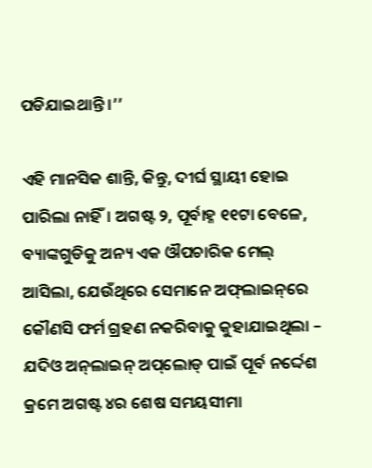ପଡିଯାଇଥାନ୍ତି ।’’

ଏହି ମାନସିକ ଶାନ୍ତି, କିନ୍ତୁ, ଦୀର୍ଘ ସ୍ଥାୟୀ ହୋଇ ପାରିଲା ନାହିଁ। ଅଗଷ୍ଟ ୨, ପୂର୍ବାହ୍ନ ୧୧ଟା ବେଳେ, ବ୍ୟାଙ୍କଗୁଡିକୁ ଅନ୍ୟ ଏକ ଔପଚାରିକ ମେଲ୍‌ ଆସିଲା, ଯେଉଁଥିରେ ସେମାନେ ଅଫ୍‌ଲାଇନ୍‌ରେ କୌଣସି ଫର୍ମ ଗ୍ରହଣ ନକରିବାକୁ କୁହାଯାଇଥିଲା – ଯଦିଓ ଅନ୍‌ଲାଇନ୍‌ ଅପ୍‌ଲୋଡ୍‌ ପାଇଁ ପୂର୍ବ ନର୍ଦ୍ଦେଶ କ୍ରମେ ଅଗଷ୍ଟ ୪ର ଶେଷ ସମୟସୀମା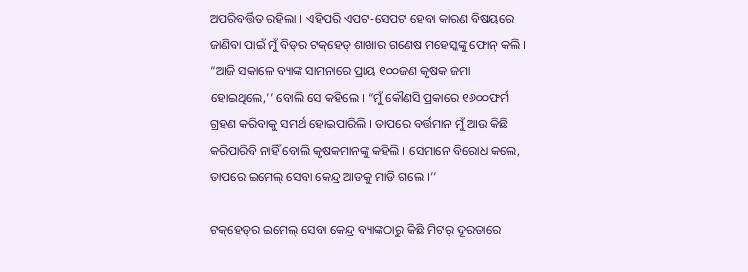ଅପରିବର୍ତ୍ତିତ ରହିଲା । ଏହିପରି ଏପଟ-ସେପଟ ହେବା କାରଣ ବିଷୟରେ ଜାଣିବା ପାଇଁ ମୁଁ ବିଡ୍‌ର ଟକ୍‌ହେଡ୍‌ ଶାଖାର ଗଣେଷ ମହେସ୍କଙ୍କୁ ଫୋନ୍‌ କଲି । “ଆଜି ସକାଳେ ବ୍ୟାଙ୍କ ସାମନାରେ ପ୍ରାୟ ୧୦୦ଜଣ କୃଷକ ଜମା ହୋଇଥିଲେ,’’ ବୋଲି ସେ କହିଲେ । “ମୁଁ କୌଣସି ପ୍ରକାରେ ୧୬୦୦ଫର୍ମ ଗ୍ରହଣ କରିବାକୁ ସମର୍ଥ ହୋଇପାରିଲି । ତାପରେ ବର୍ତ୍ତମାନ ମୁଁ ଆଉ କିଛି କରିପାରିବି ନାହିଁ ବୋଲି କୃଷକମାନଙ୍କୁ କହିଲି । ସେମାନେ ବିରୋଧ କଲେ, ତାପରେ ଇମେଲ୍‌ ସେବା କେନ୍ଦ୍ର ଆଡକୁ ମାଡି ଗଲେ ।’’

ଟକ୍‌ହେଡ୍‌ର ଇମେଲ୍‌ ସେବା କେନ୍ଦ୍ର ବ୍ୟାଙ୍କଠାରୁ କିଛି ମିଟର୍‌ ଦୂରତାରେ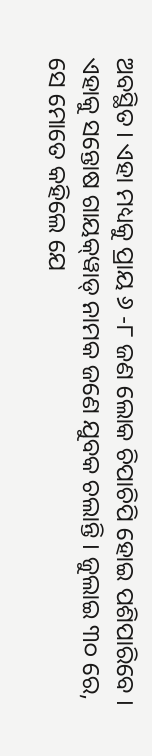ଅବସ୍ଥିତ । ଏହା ମଧ୍ୟକୁ ପ୍ରାୟ ୬ -୮ ଜଣ ଲୋକ ଚିପାଚିପି ହୋଇ ପଶିପାରିବେ । ଏହାକୁ ସନ୍ତୋଷ ଗାୟକ୍‌ୱାଡ୍‌ ନାମକ ଜଣେ ଯୁବକ ଚଲାନ୍ତି । ଜୁଲାଇ ୩୦ ରେ, ସେ ମୋତେ କହିଲେ ଯେ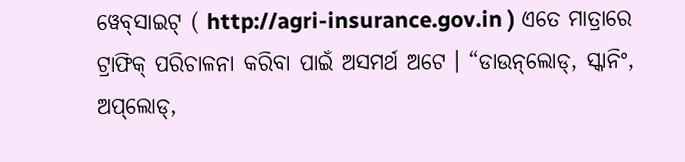ୱେବ୍‌ସାଇଟ୍‌ ( http://agri-insurance.gov.in ) ଏତେ ମାତ୍ରାରେ ଟ୍ରାଫିକ୍‌ ପରିଚାଳନା କରିବା ପାଇଁ ଅସମର୍ଥ ଅଟେ । “ଡାଉନ୍‌ଲୋଡ୍‌, ସ୍କାନିଂ, ଅପ୍‌ଲୋଡ୍‌,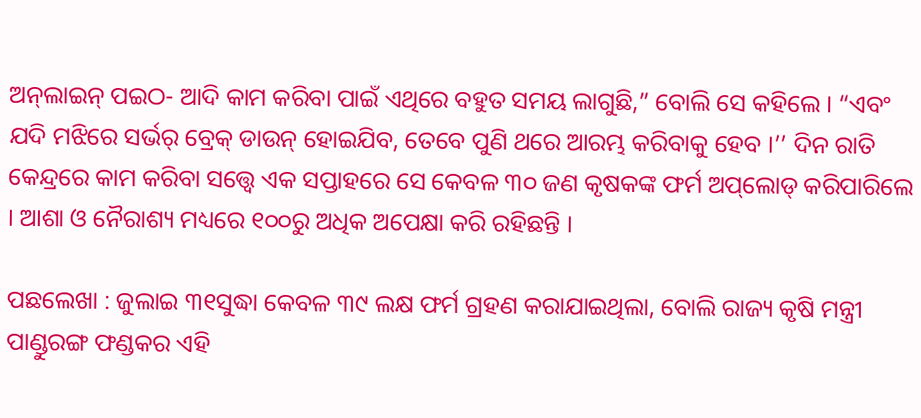ଅନ୍‌ଲାଇନ୍‌ ପଇଠ- ଆଦି କାମ କରିବା ପାଇଁ ଏଥିରେ ବହୁତ ସମୟ ଲାଗୁଛି,” ବୋଲି ସେ କହିଲେ । “ଏବଂ ଯଦି ମଝିରେ ସର୍ଭର୍‌ ବ୍ରେକ୍‌ ଡାଉନ୍‌ ହୋଇଯିବ, ତେବେ ପୁଣି ଥରେ ଆରମ୍ଭ କରିବାକୁ ହେବ ।’’ ଦିନ ରାତି କେନ୍ଦ୍ରରେ କାମ କରିବା ସତ୍ତ୍ୱେ ଏକ ସପ୍ତାହରେ ସେ କେବଳ ୩୦ ଜଣ କୃଷକଙ୍କ ଫର୍ମ ଅପ୍‌ଲୋଡ୍‌ କରିପାରିଲେ । ଆଶା ଓ ନୈରାଶ୍ୟ ମଧ୍ୟରେ ୧୦୦ରୁ ଅଧିକ ଅପେକ୍ଷା କରି ରହିଛନ୍ତି ।

ପଛଲେଖା : ଜୁଲାଇ ୩୧ସୁଦ୍ଧା କେବଳ ୩୯ ଲକ୍ଷ ଫର୍ମ ଗ୍ରହଣ କରାଯାଇଥିଲା, ବୋଲି ରାଜ୍ୟ କୃଷି ମନ୍ତ୍ରୀ ପାଣ୍ଡୁରଙ୍ଗ ଫଣ୍ଡକର ଏହି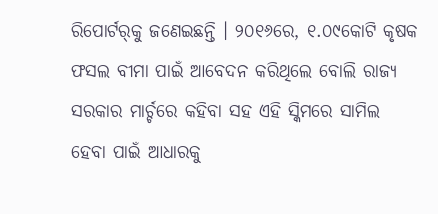ରିପୋର୍ଟର୍‌କୁ ଜଣେଇଛନ୍ତି । ୨୦୧୬ରେ, ୧.୦୯କୋଟି କୃଷକ ଫସଲ ବୀମା ପାଇଁ ଆବେଦନ କରିଥିଲେ ବୋଲି ରାଜ୍ୟ ସରକାର ମାର୍ଚ୍ଚରେ କହିବା ସହ ଏହି ସ୍କିମରେ ସାମିଲ ହେବା ପାଇଁ ଆଧାରକୁ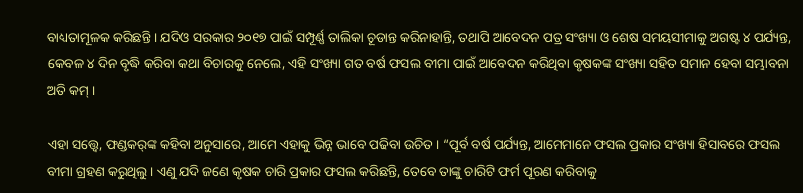ବାଧ୍ୟତାମୂଳକ କରିଛନ୍ତି । ଯଦିଓ ସରକାର ୨୦୧୭ ପାଇଁ ସମ୍ପୂର୍ଣ୍ଣ ତାଲିକା ଚୂଡାନ୍ତ କରିନାହାନ୍ତି, ତଥାପି ଆବେଦନ ପତ୍ର ସଂଖ୍ୟା ଓ ଶେଷ ସମୟସୀମାକୁ ଅଗଷ୍ଟ ୪ ପର୍ଯ୍ୟନ୍ତ, କେବଳ ୪ ଦିନ ବୃଦ୍ଧି କରିବା କଥା ବିଚାରକୁ ନେଲେ, ଏହି ସଂଖ୍ୟା ଗତ ବର୍ଷ ଫସଲ ବୀମା ପାଇଁ ଆବେଦନ କରିଥିବା କୃଷକଙ୍କ ସଂଖ୍ୟା ସହିତ ସମାନ ହେବା ସମ୍ଭାବନା ଅତି କମ୍‌ ।

ଏହା ସତ୍ତ୍ୱେ, ଫଣ୍ଡକର୍‌ଙ୍କ କହିବା ଅନୁସାରେ, ଆମେ ଏହାକୁ ଭିନ୍ନ ଭାବେ ପଢିବା ଉଚିତ । “ପୂର୍ବ ବର୍ଷ ପର୍ଯ୍ୟନ୍ତ, ଆମେମାନେ ଫସଲ ପ୍ରକାର ସଂଖ୍ୟା ହିସାବରେ ଫସଲ ବୀମା ଗ୍ରହଣ କରୁଥିଲୁ । ଏଣୁ ଯଦି ଜଣେ କୃଷକ ଚାରି ପ୍ରକାର ଫସଲ କରିଛନ୍ତି, ତେବେ ତାଙ୍କୁ ଚାରିଟି ଫର୍ମ ପୂରଣ କରିବାକୁ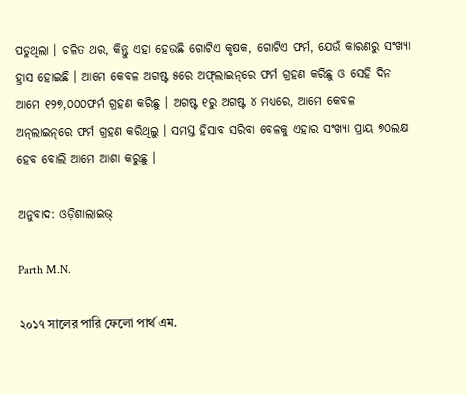ପଡୁଥିଲା । ଚଳିତ ଥର, କିନ୍ତୁ ଏହା ହେଉଛି ଗୋଟିଏ କୃଷକ, ଗୋଟିଏ ଫର୍ମ, ଯେଉଁ କାରଣରୁ ସଂଖ୍ୟା ହ୍ରାସ ହୋଇଛି । ଆମେ କେବଳ ଅଗଷ୍ଟ ୫ରେ ଅଫ୍‌ଲାଇନ୍‌ରେ ଫର୍ମ ଗ୍ରହଣ କରିଛୁ ଓ ସେହି ଦିନ ଆମେ ୧୨୭,୦୦୦ଫର୍ମ ଗ୍ରହଣ କରିଛୁ । ଅଗଷ୍ଟ ୧ରୁ ଅଗଷ୍ଟ ୪ ମଧ୍ୟରେ, ଆମେ କେବଳ ଅନ୍‌ଲାଇନ୍‌ରେ ଫର୍ମ ଗ୍ରହଣ କରିଥିଲୁ । ସମସ୍ତ ହିସାବ ସରିବା ବେଳକୁ ଏହାର ସଂଖ୍ୟା ପ୍ରାୟ ୭୦ଲକ୍ଷ ହେବ ବୋଲି ଆମେ ଆଶା କରୁଛୁ ।

ଅନୁବାଦ: ଓଡ଼ିଶାଲାଇଭ୍‍

Parth M.N.

২০১৭ সালের পারি ফেলো পার্থ এম.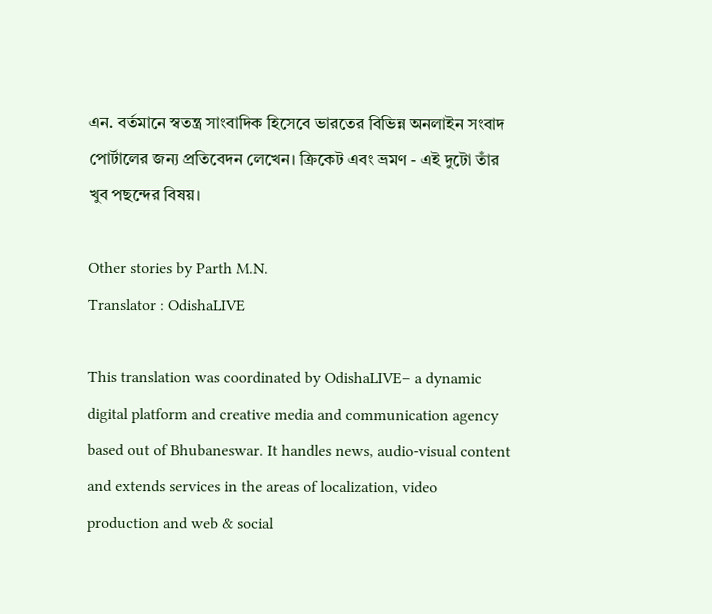এন. বর্তমানে স্বতন্ত্র সাংবাদিক হিসেবে ভারতের বিভিন্ন অনলাইন সংবাদ পোর্টালের জন্য প্রতিবেদন লেখেন। ক্রিকেট এবং ভ্রমণ - এই দুটো তাঁর খুব পছন্দের বিষয়।

Other stories by Parth M.N.
Translator : OdishaLIVE

This translation was coordinated by OdishaLIVE– a dynamic digital platform and creative media and communication agency based out of Bhubaneswar. It handles news, audio-visual content and extends services in the areas of localization, video production and web & social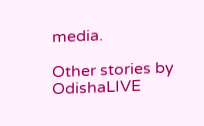media.

Other stories by OdishaLIVE